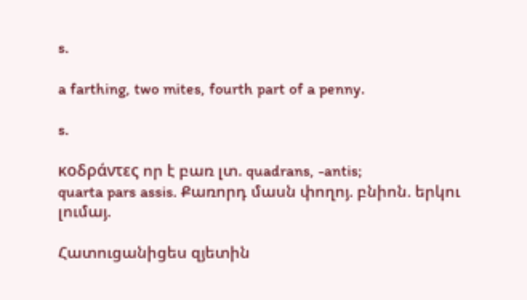s.

a farthing, two mites, fourth part of a penny.

s.

κοδράντες որ է բառ լտ. quadrans, -antis;
quarta pars assis. Քառորդ մասն փողոյ. բնիոն. երկու լումայ.

Հատուցանիցես զյետին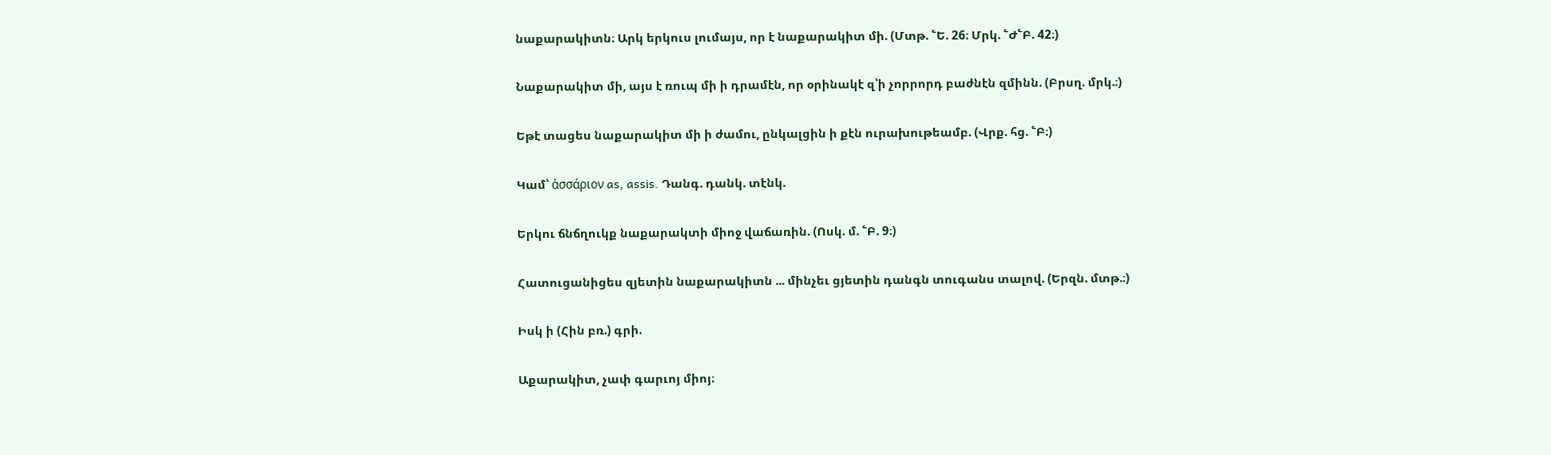նաքարակիտն։ Արկ երկուս լումայս, որ է նաքարակիտ մի. (Մտթ. ՟Ե. 26։ Մրկ. ՟Ժ՟Բ. 42։)

Նաքարակիտ մի, այս է ռուպ մի ի դրամէն, որ օրինակէ զ՝ի չորրորդ բաժնէն զմինն. (Բրսղ. մրկ.։)

Եթէ տացես նաքարակիտ մի ի ժամու, ընկալցին ի քէն ուրախութեամբ. (Վրք. հց. ՟Բ։)

Կամ՝ ἁσσάριον as, assis. Դանգ. դանկ. տէնկ.

Երկու ճնճղուկք նաքարակտի միոջ վաճառին. (Ոսկ. մ. ՟Բ. 9։)

Հատուցանիցես զյետին նաքարակիտն ... մինչեւ ցյետին դանգն տուգանս տալով. (Երզն. մտթ.։)

Իսկ ի (Հին բռ.) գրի.

Աքարակիտ, չափ գարւոյ միոյ։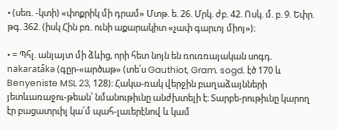• (սեռ. -կտի) «փոքրիկ մի դրամ» Մտթ. ե. 26. Մրկ. ժբ. 42. Ոսկ. մ. բ. 9. Եփր. թգ. 362. (իսկ Հին բռ. ունի աքարակիտ «չափ գարւոյ միոյ»)։

• = Պհլ. անյայտ մի ձևից, որի հետ նոյն են ռուռռայական սոգդ. nakaratá̄kə (գըր-«արծաթ» (տե՛ս Gauthiot, Gram. sogd. էծ 170 և Benyeniste MSL 23, 128)։ Հակա-ռակ վերջին բաղաձայնների յետևառաջու-թեան՝ նմանութիւնը անժխտելի է։ Տարբե-րութիւնը կարող էր բացատրւիլ կա՛մ պահ-լաւերէնով և կամ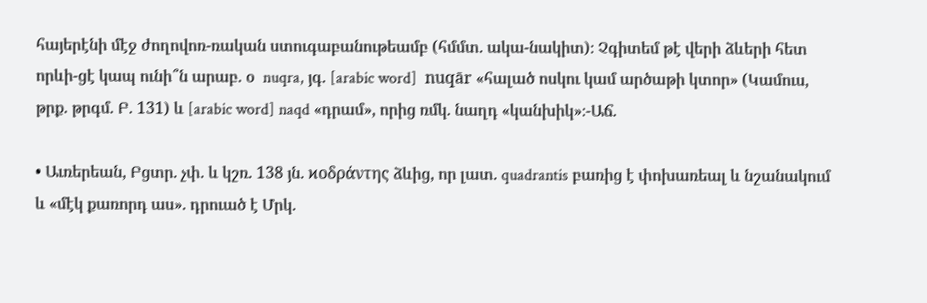հայերէնի մէջ ժողովոռ-ռական ստուգաբանութեամբ (հմմտ. ակա-նակիտ)։ Չգիտեմ թէ վերի ձևերի հետ որևի-ցէ կապ ունի՞ն արաբ. օ  nuqra, յգ. [arabic word]  nuqār «հալած ոսկու կամ արծաթի կտոր» (Կամուս, թրք. թրգմ. Բ. 131) և [arabic word] naqd «դրամ», որից ռմկ. նաղդ «կանխիկ»։-Աճ.

• Աւռերեան, Բցտր. չփ. և կշռ. 138 յն. ϰοδράντης ձևից, որ լատ. quadrantis բառից է փոխառեալ և նշանակում և «մէկ քառորդ աս». դրուած է Մրկ.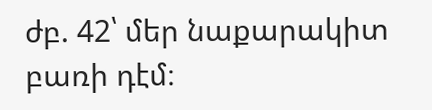ժբ. 42՝ մեր նաքարակիտ բառի դէմ։